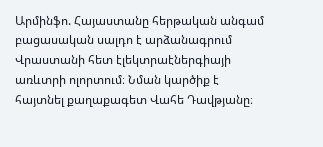Արմինֆո. Հայաստանը հերթական անգամ բացասական սալդո է արձանագրում Վրաստանի հետ էլեկտրաէներգիայի առևտրի ոլորտում։ Նման կարծիք է հայտնել քաղաքագետ Վահե Դավթյանը։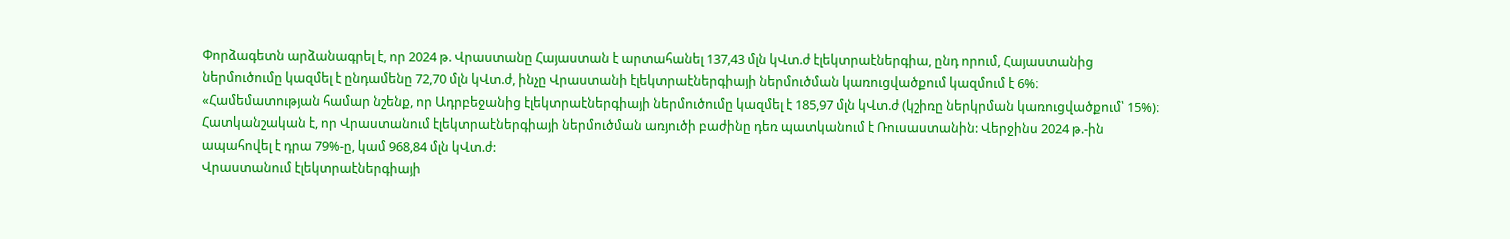Փորձագետն արձանագրել է, որ 2024 թ. Վրաստանը Հայաստան է արտահանել 137,43 մլն կՎտ.ժ էլեկտրաէներգիա, ընդ որում, Հայաստանից ներմուծումը կազմել է ընդամենը 72,70 մլն կՎտ.ժ, ինչը Վրաստանի էլեկտրաէներգիայի ներմուծման կառուցվածքում կազմում է 6%։
«Համեմատության համար նշենք, որ Ադրբեջանից էլեկտրաէներգիայի ներմուծումը կազմել է 185,97 մլն կՎտ.ժ (կշիռը ներկրման կառուցվածքում՝ 15%)։
Հատկանշական է, որ Վրաստանում էլեկտրաէներգիայի ներմուծման առյուծի բաժինը դեռ պատկանում է Ռուսաստանին: Վերջինս 2024 թ.-ին ապահովել է դրա 79%-ը, կամ 968,84 մլն կՎտ.ժ:
Վրաստանում էլեկտրաէներգիայի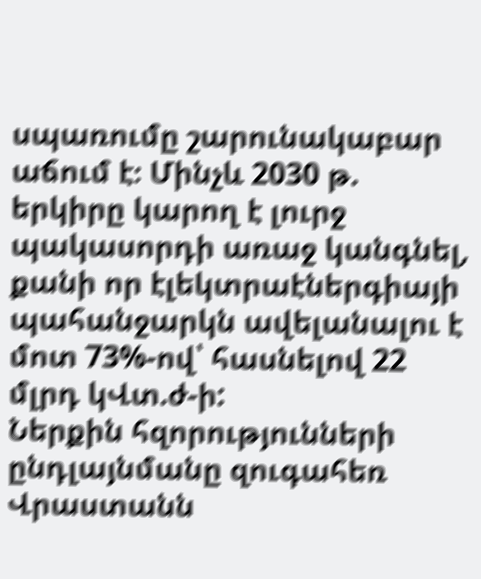սպառումը շարունակաբար աճում է։ Մինչև 2030 թ. երկիրը կարող է լուրջ պակասորդի առաջ կանգնել, քանի որ էլեկտրաէներգիայի պահանջարկն ավելանալու է մոտ 73%-ով՝ հասնելով 22 մլրդ կՎտ.ժ-ի:
Ներքին հզորությունների ընդլայնմանը զուգահեռ Վրաստանն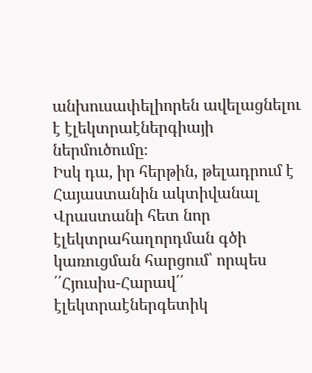անխուսափելիորեն ավելացնելու է էլեկտրաէներգիայի ներմուծումը։
Իսկ դա, իր հերթին, թելադրում է Հայաստանին ակտիվանալ Վրաստանի հետ նոր էլեկտրահաղորդման գծի կառուցման հարցում՝ որպես ՛՛Հյուսիս-Հարավ՛՛ էլեկտրաէներգետիկ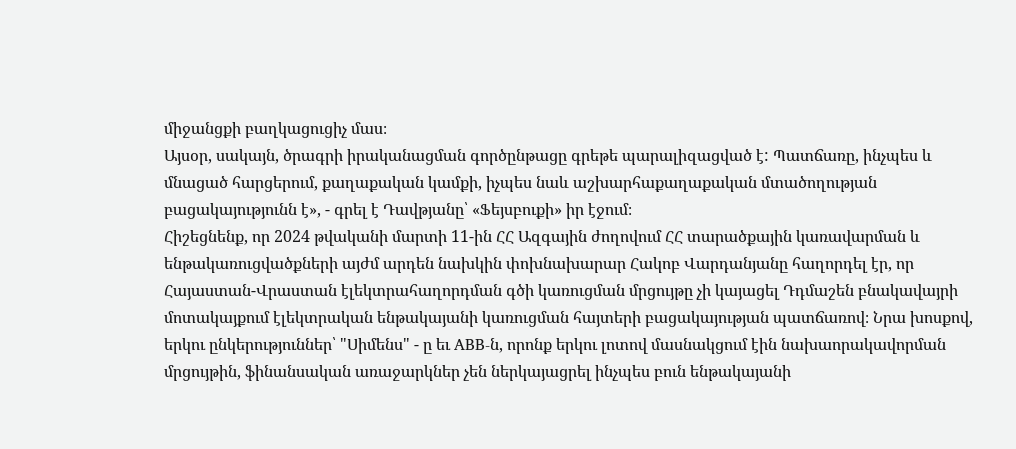միջանցքի բաղկացուցիչ մաս։
Այսօր, սակայն, ծրագրի իրականացման գործընթացը գրեթե պարալիզացված է: Պատճառը, ինչպես և մնացած հարցերում, քաղաքական կամքի, իչպես նաև աշխարհաքաղաքական մտածողության բացակայությունն է», - գրել է Դավթյանը՝ «Ֆեյսբուքի» իր էջում։
Հիշեցնենք, որ 2024 թվականի մարտի 11-ին ՀՀ Ազգային ժողովում ՀՀ տարածքային կառավարման և ենթակառուցվածքների այժմ արդեն նախկին փոխնախարար Հակոբ Վարդանյանը հաղորդել էր, որ Հայաստան-Վրաստան էլեկտրահաղորդման գծի կառուցման մրցույթը չի կայացել Դդմաշեն բնակավայրի մոտակայքում էլեկտրական ենթակայանի կառուցման հայտերի բացակայության պատճառով։ Նրա խոսքով, երկու ընկերություններ՝ "Սիմենս" - ը եւ ABB-ն, որոնք երկու լոտով մասնակցում էին նախաորակավորման մրցույթին, ֆինանսական առաջարկներ չեն ներկայացրել ինչպես բուն ենթակայանի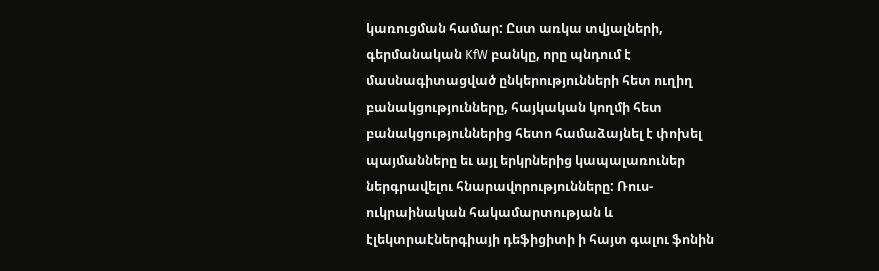կառուցման համար: Ըստ առկա տվյալների, գերմանական KfW բանկը, որը պնդում է մասնագիտացված ընկերությունների հետ ուղիղ բանակցությունները, հայկական կողմի հետ բանակցություններից հետո համաձայնել է փոխել պայմանները եւ այլ երկրներից կապալառուներ ներգրավելու հնարավորությունները: Ռուս-ուկրաինական հակամարտության և էլեկտրաէներգիայի դեֆիցիտի ի հայտ գալու ֆոնին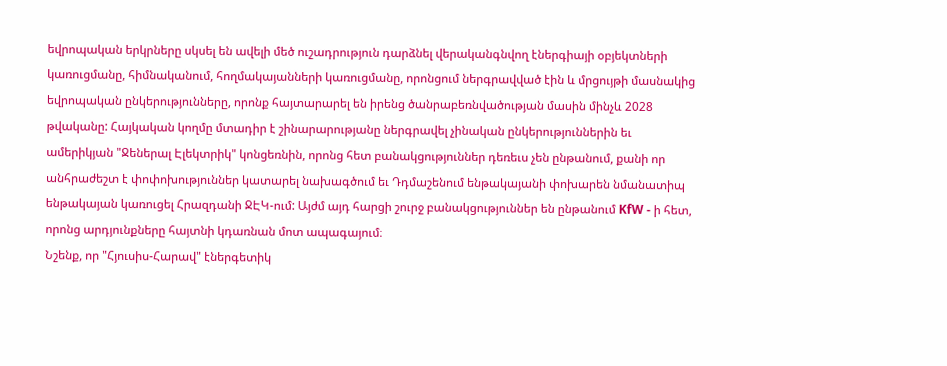եվրոպական երկրները սկսել են ավելի մեծ ուշադրություն դարձնել վերականգնվող էներգիայի օբյեկտների կառուցմանը, հիմնականում, հողմակայանների կառուցմանը, որոնցում ներգրավված էին և մրցույթի մասնակից եվրոպական ընկերությունները, որոնք հայտարարել են իրենց ծանրաբեռնվածության մասին մինչև 2028 թվականը: Հայկական կողմը մտադիր է շինարարությանը ներգրավել չինական ընկերություններին եւ ամերիկյան "Ջեներալ Էլեկտրիկ" կոնցեռնին, որոնց հետ բանակցություններ դեռեւս չեն ընթանում, քանի որ անհրաժեշտ է փոփոխություններ կատարել նախագծում եւ Դդմաշենում ենթակայանի փոխարեն նմանատիպ ենթակայան կառուցել Հրազդանի ՋԷԿ-ում: Այժմ այդ հարցի շուրջ բանակցություններ են ընթանում KfW - ի հետ, որոնց արդյունքները հայտնի կդառնան մոտ ապագայում։
Նշենք, որ "Հյուսիս-Հարավ" էներգետիկ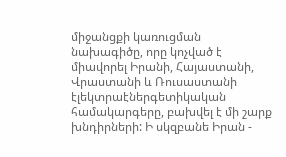միջանցքի կառուցման նախագիծը, որը կոչված է միավորել Իրանի, Հայաստանի, Վրաստանի և Ռուսաստանի էլեկտրաէներգետիկական համակարգերը, բախվել է մի շարք խնդիրների: Ի սկզբանե Իրան -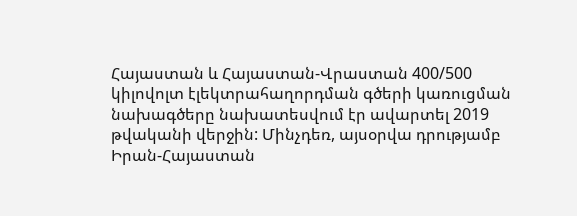Հայաստան և Հայաստան-Վրաստան 400/500 կիլովոլտ էլեկտրահաղորդման գծերի կառուցման նախագծերը նախատեսվում էր ավարտել 2019 թվականի վերջին: Մինչդեռ, այսօրվա դրությամբ Իրան-Հայաստան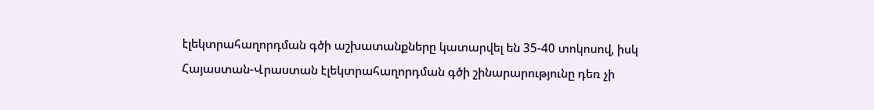էլեկտրահաղորդման գծի աշխատանքները կատարվել են 35-40 տոկոսով, իսկ Հայաստան-Վրաստան էլեկտրահաղորդման գծի շինարարությունը դեռ չի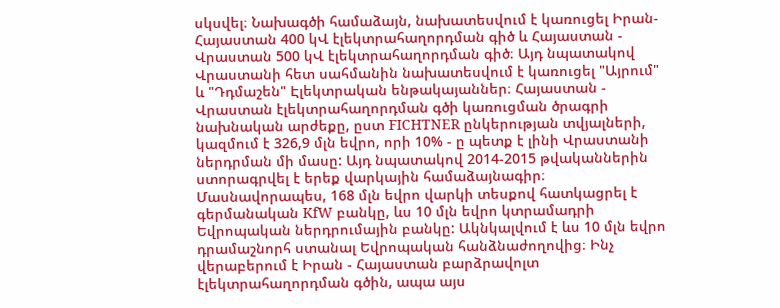սկսվել։ Նախագծի համաձայն, նախատեսվում է կառուցել Իրան-Հայաստան 400 կՎ էլեկտրահաղորդման գիծ և Հայաստան - Վրաստան 500 կՎ էլեկտրահաղորդման գիծ։ Այդ նպատակով Վրաստանի հետ սահմանին նախատեսվում է կառուցել "Այրում" և "Դդմաշեն" Էլեկտրական ենթակայաններ։ Հայաստան - Վրաստան էլեկտրահաղորդման գծի կառուցման ծրագրի նախնական արժեքը, ըստ FICHTNER ընկերության տվյալների, կազմում է 326,9 մլն եվրո, որի 10% - ը պետք է լինի Վրաստանի ներդրման մի մասը: Այդ նպատակով 2014-2015 թվականներին ստորագրվել է երեք վարկային համաձայնագիր։ Մասնավորապես, 168 մլն եվրո վարկի տեսքով հատկացրել է գերմանական KfW բանկը, ևս 10 մլն եվրո կտրամադրի Եվրոպական ներդրումային բանկը: Ակնկալվում է ևս 10 մլն եվրո դրամաշնորհ ստանալ Եվրոպական հանձնաժողովից։ Ինչ վերաբերում է Իրան - Հայաստան բարձրավոլտ էլեկտրահաղորդման գծին, ապա այս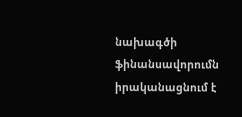նախագծի ֆինանսավորումն իրականացնում է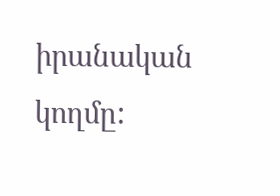իրանական կողմը: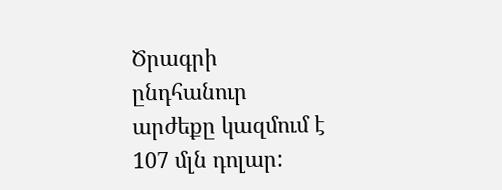Ծրագրի ընդհանուր արժեքը կազմում է 107 մլն դոլար: